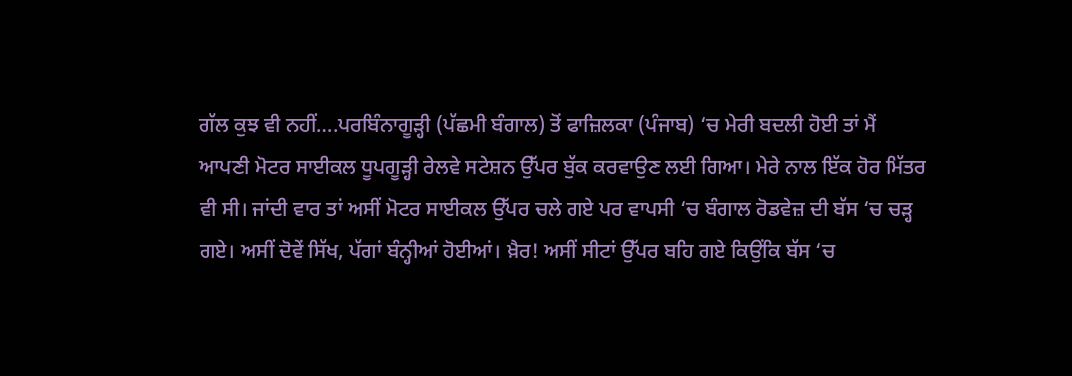ਗੱਲ ਕੁਝ ਵੀ ਨਹੀਂ….ਪਰਬਿੰਨਾਗੂੜ੍ਹੀ (ਪੱਛਮੀ ਬੰਗਾਲ) ਤੋਂ ਫਾਜ਼ਿਲਕਾ (ਪੰਜਾਬ) ‘ਚ ਮੇਰੀ ਬਦਲੀ ਹੋਈ ਤਾਂ ਮੈਂ ਆਪਣੀ ਮੋਟਰ ਸਾਈਕਲ ਧੂਪਗੂੜ੍ਹੀ ਰੇਲਵੇ ਸਟੇਸ਼ਨ ਉੱਪਰ ਬੁੱਕ ਕਰਵਾਉਣ ਲਈ ਗਿਆ। ਮੇਰੇ ਨਾਲ ਇੱਕ ਹੋਰ ਮਿੱਤਰ ਵੀ ਸੀ। ਜਾਂਦੀ ਵਾਰ ਤਾਂ ਅਸੀਂ ਮੋਟਰ ਸਾਈਕਲ ਉੱਪਰ ਚਲੇ ਗਏ ਪਰ ਵਾਪਸੀ ‘ਚ ਬੰਗਾਲ ਰੋਡਵੇਜ਼ ਦੀ ਬੱਸ ‘ਚ ਚੜ੍ਹ ਗਏ। ਅਸੀਂ ਦੋਵੇਂ ਸਿੱਖ, ਪੱਗਾਂ ਬੰਨ੍ਹੀਆਂ ਹੋਈਆਂ। ਖ਼ੈਰ! ਅਸੀਂ ਸੀਟਾਂ ਉੱਪਰ ਬਹਿ ਗਏ ਕਿਉਂਕਿ ਬੱਸ ‘ਚ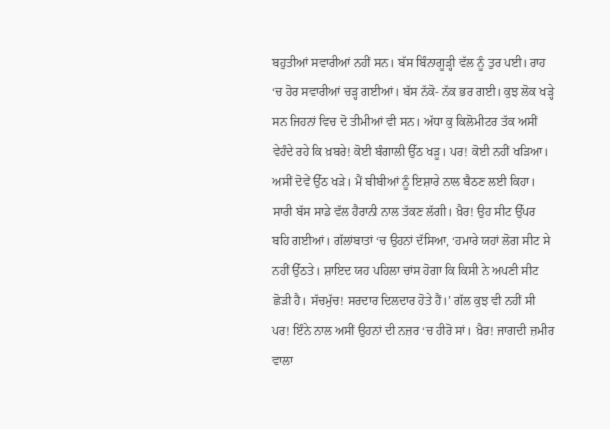ਬਹੁਤੀਆਂ ਸਵਾਰੀਆਂ ਨਹੀਂ ਸਨ। ਬੱਸ ਬਿੰਨਾਗੂੜ੍ਹੀ ਵੱਲ ਨੂੰ ਤੁਰ ਪਈ। ਰਾਹ ‘ਚ ਹੋਰ ਸਵਾਰੀਆਂ ਚੜ੍ਹ ਗਈਆਂ। ਬੱਸ ਨੱਕੋ- ਨੱਕ ਭਰ ਗਈ। ਕੁਝ ਲੋਕ ਖੜ੍ਹੇ ਸਨ ਜਿਹਨਾਂ ਵਿਚ ਦੋ ਤੀਮੀਆਂ ਵੀ ਸਨ। ਅੱਧਾ ਕੁ ਕਿਲੋਮੀਟਰ ਤੱਕ ਅਸੀਂ ਵੇਹੰਦੇ ਰਹੇ ਕਿ ਖ਼ਬਰੇ! ਕੋਈ ਬੰਗਾਲੀ ਉੱਠ ਖੜੂ। ਪਰ! ਕੋਈ ਨਹੀਂ ਖੜਿਆ। ਅਸੀਂ ਦੋਵੇਂ ਉੱਠ ਖੜੇ। ਮੈਂ ਬੀਬੀਆਂ ਨੂੰ ਇਸ਼ਾਰੇ ਨਾਲ ਬੈਠਣ ਲਈ ਕਿਹਾ। ਸਾਰੀ ਬੱਸ ਸਾਡੇ ਵੱਲ ਹੈਰਾਨੀ ਨਾਲ ਤੱਕਣ ਲੱਗੀ। ਖ਼ੈਰ! ਉਹ ਸੀਟ ਉੱਪਰ ਬਹਿ ਗਈਆਂ। ਗੱਲਾਂਬਾਤਾਂ ‘ਚ ਉਹਨਾਂ ਦੱਸਿਆ, ‘ਹਮਾਰੇ ਯਹਾਂ ਲੋਗ ਸੀਟ ਸੇ ਨਹੀਂ ਉੱਠਤੇ। ਸ਼ਾਇਦ ਯਹ ਪਹਿਲਾ ਚਾਂਸ ਹੋਗਾ ਕਿ ਕਿਸੀ ਨੇ ਅਪਣੀ ਸੀਟ ਛੋੜੀ ਹੈ। ਸੱਚਮੁੱਚ! ਸਰਦਾਰ ਦਿਲਦਾਰ ਹੋਤੇ ਹੈਂ।’ ਗੱਲ ਕੁਝ ਵੀ ਨਹੀਂ ਸੀ ਪਰ! ਇੰਨੇ ਨਾਲ ਅਸੀਂ ਉਹਨਾਂ ਦੀ ਨਜ਼ਰ ‘ਚ ਹੀਰੋ ਸਾਂ। ਖ਼ੈਰ! ਜਾਗਦੀ ਜ਼ਮੀਰ ਵਾਲਾ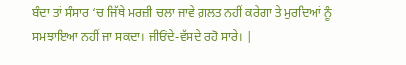ਬੰਦਾ ਤਾਂ ਸੰਸਾਰ ‘ਚ ਜਿੱਥੇ ਮਰਜ਼ੀ ਚਲਾ ਜਾਵੇ ਗ਼ਲਤ ਨਹੀਂ ਕਰੇਗਾ ਤੇ ਮੁਰਦਿਆਂ ਨੂੰ ਸਮਝਾਇਆ ਨਹੀਂ ਜਾ ਸਕਦਾ। ਜੀਓਂਦੇ-ਵੱਸਦੇ ਰਹੋ ਸਾਰੇ। |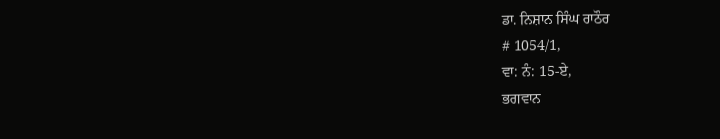ਡਾ. ਨਿਸ਼ਾਨ ਸਿੰਘ ਰਾਠੌਰ
# 1054/1,
ਵਾ: ਨੰ: 15-ਏ,
ਭਗਵਾਨ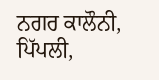ਨਗਰ ਕਾਲੌਨੀ,
ਪਿੱਪਲੀ,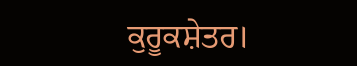ਕੁਰੂਕਸ਼ੇਤਰ।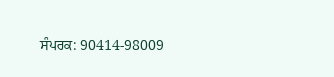ਸੰਪਰਕ: 90414-98009